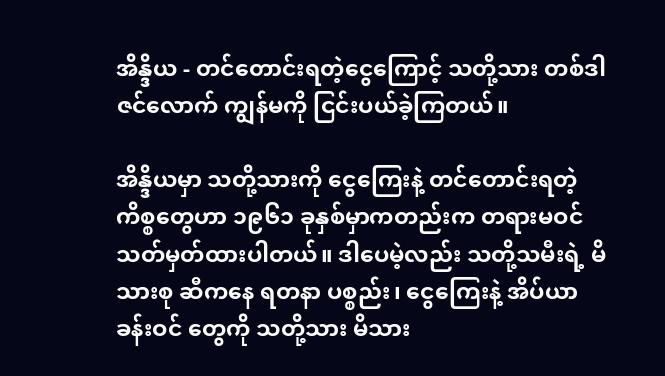အိန္ဒိယ - တင်တောင်းရတဲ့ငွေကြောင့် သတို့သား တစ်ဒါဇင်လောက် ကျွန်မကို ငြင်းပယ်ခဲ့ကြတယ်။

အိန္ဒိယမှာ သတို့သားကို ငွေကြေးနဲ့ တင်တောင်းရတဲ့ ကိစ္စတွေဟာ ၁၉၆၁ ခုနှစ်မှာကတည်းက တရားမဝင် သတ်မှတ်ထားပါတယ်။ ဒါပေမဲ့လည်း သတို့သမီးရဲ့ မိသားစု ဆီကနေ ရတနာ ပစ္စည်း၊ ငွေကြေးနဲ့ အိပ်ယာ ခန်းဝင် တွေကို သတို့သား မိသား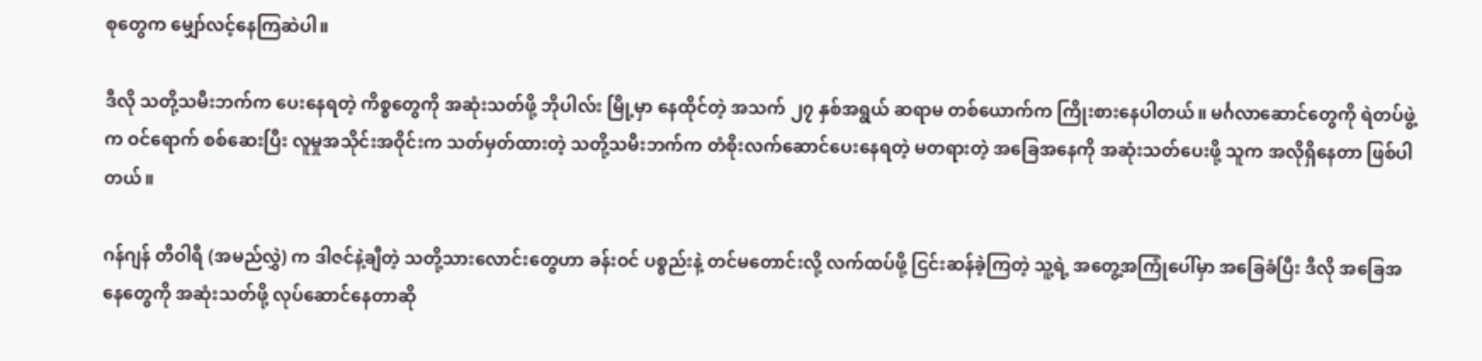စုတွေက မျှော်လင့်နေကြဆဲပါ။

ဒီလို သတို့သမီးဘက်က ပေးနေရတဲ့ ကိစ္စတွေကို အဆုံးသတ်ဖို့ ဘိုပါလ်း မြို့မှာ နေထိုင်တဲ့ အသက် ၂၇ နှစ်အရွယ် ဆရာမ တစ်ယောက်က ကြိုးစားနေပါတယ်။ မင်္ဂလာဆောင်တွေကို ရဲတပ်ဖွဲ့က ဝင်ရောက် စစ်ဆေးပြီး လူမှုအသိုင်းအဝိုင်းက သတ်မှတ်ထားတဲ့ သတို့သမီးဘက်က တံစိုးလက်ဆောင်ပေးနေရတဲ့ မတရားတဲ့ အခြေအနေကို အဆုံးသတ်ပေးဖို့ သူက အလိုရှိနေတာ ဖြစ်ပါတယ်။

ဂန်ဂျန် တီဝါရီ (အမည်လွှဲ) က ဒါဇင်နဲ့ချီတဲ့ သတို့သားလောင်းတွေဟာ ခန်းဝင် ပစ္စည်းနဲ့ တင်မတောင်းလို့ လက်ထပ်ဖို့ ငြင်းဆန်ခဲ့ကြတဲ့ သူ့ရဲ့ အတွေ့အကြုံပေါ်မှာ အခြေခံပြီး ဒီလို အခြေအနေတွေကို အဆုံးသတ်ဖို့ လုပ်ဆောင်နေတာဆို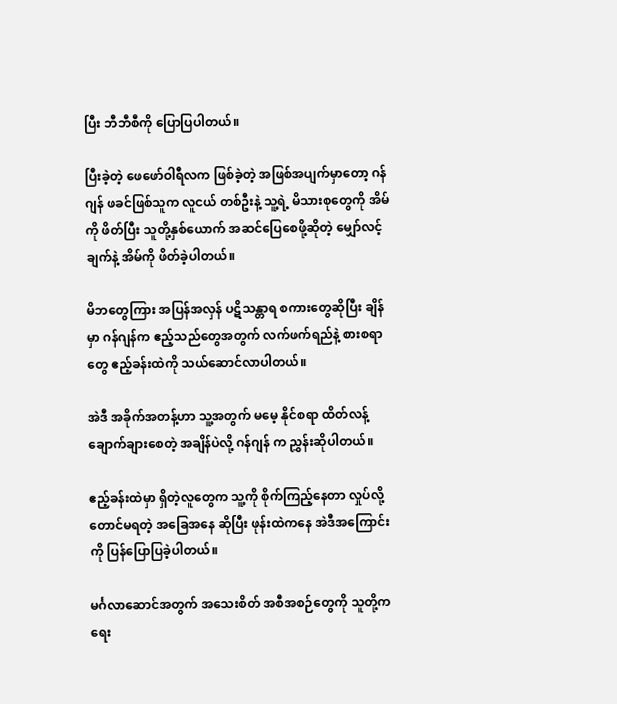ပြီး ဘီဘီစီကို ပြောပြပါတယ်။

ပြီးခဲ့တဲ့ ဖေဖော်ဝါရီလက ဖြစ်ခဲ့တဲ့ အဖြစ်အပျက်မှာတော့ ဂန်ဂျန် ဖခင်ဖြစ်သူက လူငယ် တစ်ဦးနဲ့ သူ့ရဲ့ မိသားစုတွေကို အိမ်ကို ဖိတ်ပြီး သူတို့နှစ်ယောက် အဆင်ပြေစေဖို့ဆိုတဲ့ မျှော်လင့်ချက်နဲ့ အိမ်ကို ဖိတ်ခဲ့ပါတယ်။

မိဘတွေကြား အပြန်အလှန် ပဋိသန္တာရ စကားတွေဆိုပြီး ချိန်မှာ ဂန်ဂျန်က ဧည့်သည်တွေအတွက် လက်ဖက်ရည်နဲ့ စားစရာတွေ ဧည့်ခန်းထဲကို သယ်ဆောင်လာပါတယ်။

အဲဒီ အခိုက်အတန့်ဟာ သူ့အတွက် မမေ့ နိုင်စရာ ထိတ်လန့် ချောက်ချားစေတဲ့ အချိန်ပဲလို့ ဂန်ဂျန် က ညွှန်းဆိုပါတယ်။

ဧည့်ခန်းထဲမှာ ရှိတဲ့လူတွေက သူ့ကို စိုက်ကြည့်နေတာ လှုပ်လို့တောင်မရတဲ့ အခြေအနေ ဆိုပြီး ဖုန်းထဲကနေ အဲဒီအကြောင်းကို ပြန်ပြောပြခဲ့ပါတယ်။

မင်္ဂလာဆောင်အတွက် အသေးစိတ် အစီအစဉ်တွေကို သူတို့က ရေး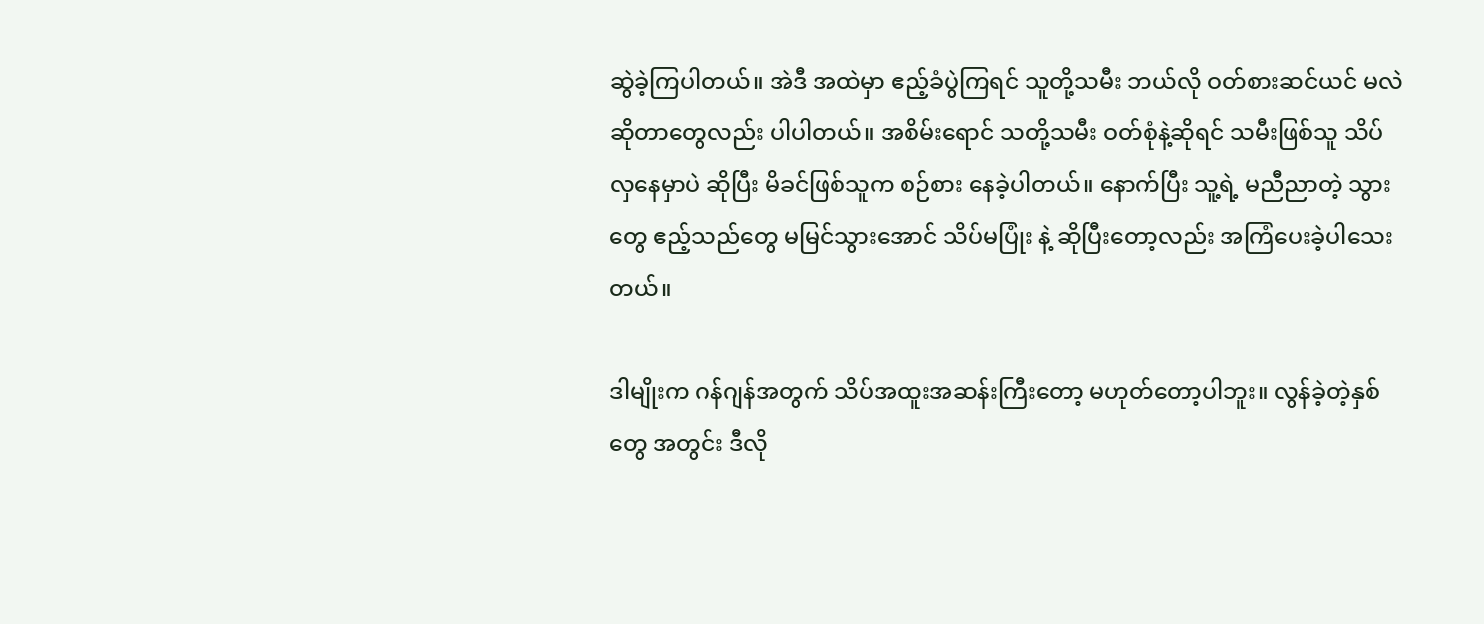ဆွဲခဲ့ကြပါတယ်။ အဲဒီ အထဲမှာ ဧည့်ခံပွဲကြရင် သူတို့သမီး ဘယ်လို ဝတ်စားဆင်ယင် မလဲ ဆိုတာတွေလည်း ပါပါတယ်။ အစိမ်းရောင် သတို့သမီး ဝတ်စုံနဲ့ဆိုရင် သမီးဖြစ်သူ သိပ်လှနေမှာပဲ ဆိုပြီး မိခင်ဖြစ်သူက စဉ်စား နေခဲ့ပါတယ်။ နောက်ပြီး သူ့ရဲ့ မညီညာတဲ့ သွားတွေ ဧည့်သည်တွေ မမြင်သွားအောင် သိပ်မပြုံး နဲ့ ဆိုပြီးတော့လည်း အကြံပေးခဲ့ပါသေးတယ်။

ဒါမျိုးက ဂန်ဂျန်အတွက် သိပ်အထူးအဆန်းကြီးတော့ မဟုတ်တော့ပါဘူး။ လွန်ခဲ့တဲ့နှစ်တွေ အတွင်း ဒီလို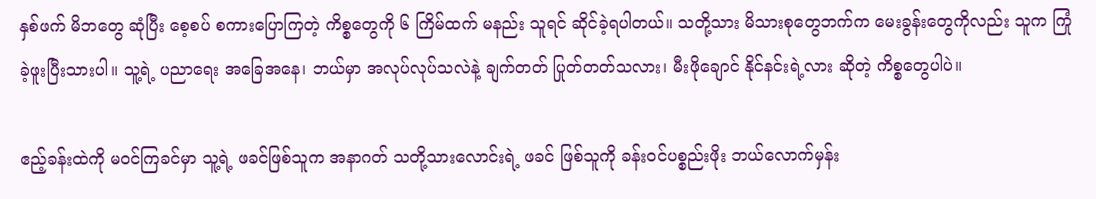နှစ်ဖက် မိဘတွေ ဆုံပြီး စေ့စပ် စကားပြောကြတဲ့ ကိစ္စတွေကို ၆ ကြိမ်ထက် မနည်း သူရင် ဆိုင်ခဲ့ရပါတယ်။ သတို့သား မိသားစုတွေဘက်က မေးခွန်းတွေကိုလည်း သူက ကြုံခဲ့ဖူးပြီးသားပါ။ သူ့ရဲ့ ပညာရေး အခြေအနေ၊ ဘယ်မှာ အလုပ်လုပ်သလဲနဲ့ ချက်တတ် ပြုတ်တတ်သလား၊ မီးဖိုချောင် နိုင်နင်းရဲ့လား ဆိုတဲ့ ကိစ္စတွေပါပဲ။

ဧည့်ခန်းထဲကို မဝင်ကြခင်မှာ သူ့ရဲ့ ဖခင်ဖြစ်သူက အနာဂတ် သတို့သားလောင်းရဲ့ ဖခင် ဖြစ်သူကို ခန်းဝင်ပစ္စည်းဖိုး ဘယ်လောက်မှန်း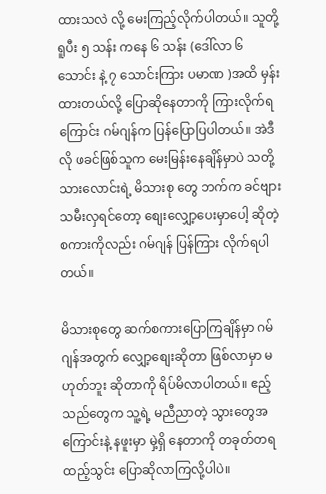ထားသလဲ လို့ မေးကြည့်လိုက်ပါတယ်။ သူတို့ ရူပီး ၅ သန်း ကနေ ၆ သန်း (ဒေါ်လာ ၆ သောင်း နဲ့ ၇ သောင်းကြား ပမာဏ )အထိ မှန်းထားတယ်လို့ ပြောဆိုနေတာကို ကြားလိုက်ရကြောင်း ဂမ်ဂျန်က ပြန်ပြောပြပါတယ်။ အဲဒီလို ဖခင်ဖြစ်သူက မေးမြန်းနေချိန်မှာပဲ သတို့သားလောင်းရဲ့ မိသားစု တွေ ဘက်က ခင်ဗျား သမီးလှရင်တော့ စျေးလျှော့ပေးမှာပေါ့ ဆိုတဲ့ စကားကိုလည်း ဂမ်ဂျန် ပြန်ကြား လိုက်ရပါတယ်။

မိသားစုတွေ ဆက်စကားပြောကြချိန်မှာ ဂမ်ဂျန်အတွက် လျှော့စျေးဆိုတာ ဖြစ်လာမှာ မဟုတ်ဘူး ဆိုတာကို ရိပ်မိလာပါတယ်။ ဧည့်သည်တွေက သူ့ရဲ့ မညီညာတဲ့ သွားတွေအကြောင်းနဲ့ နဖူးမှာ မှဲ့ရှိ နေတာကို တခုတ်တရ ထည့်သွင်း ပြောဆိုလာကြလို့ပါပဲ။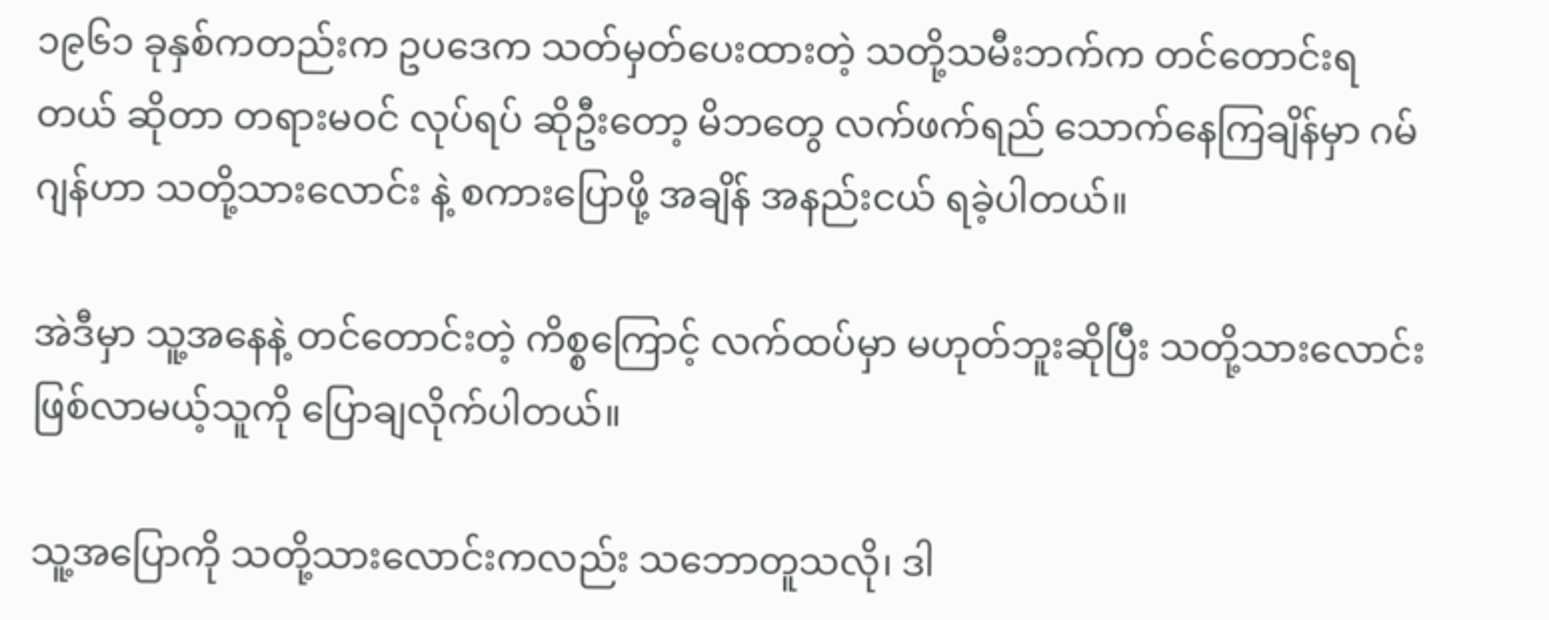၁၉၆၁ ခုနှစ်ကတည်းက ဥပဒေက သတ်မှတ်ပေးထားတဲ့ သတို့သမီးဘက်က တင်တောင်းရတယ် ဆိုတာ တရားမဝင် လုပ်ရပ် ဆိုဦးတော့ မိဘတွေ လက်ဖက်ရည် သောက်နေကြချိန်မှာ ဂမ်ဂျန်ဟာ သတို့သားလောင်း နဲ့ စကားပြောဖို့ အချိန် အနည်းငယ် ရခဲ့ပါတယ်။

အဲဒီမှာ သူ့အနေနဲ့ တင်တောင်းတဲ့ ကိစ္စကြောင့် လက်ထပ်မှာ မဟုတ်ဘူးဆိုပြီး သတို့သားလောင်း ဖြစ်လာမယ့်သူကို ပြောချလိုက်ပါတယ်။

သူ့အပြောကို သတို့သားလောင်းကလည်း သဘောတူသလို၊ ဒါ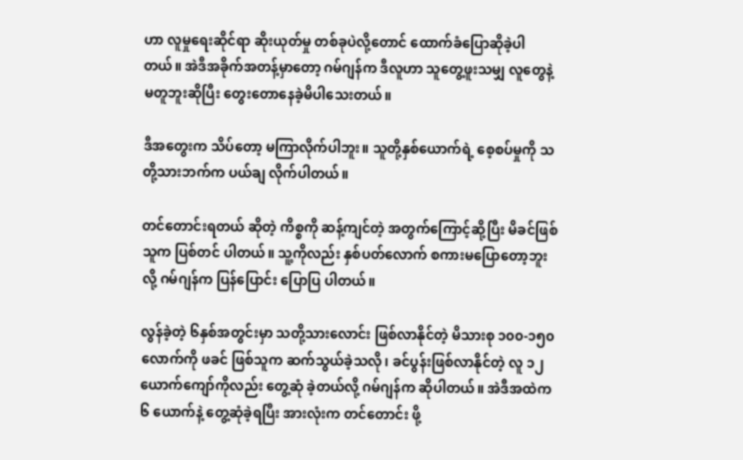ဟာ လူမှုရေးဆိုင်ရာ ဆိုးယုတ်မှု တစ်ခုပဲလို့တောင် ထောက်ခံပြောဆိုခဲ့ပါတယ်။ အဲဒီအခိုက်အတန့်မှာတော့ ဂမ်ဂျန်က ဒီလူဟာ သူတွေ့ဖူးသမျှ လူတွေနဲ့ မတူဘူးဆိုပြီး တွေးတောနေခဲ့မိပါသေးတယ်။

ဒီအတွေးက သိပ်တော့ မကြာလိုက်ပါဘူး။ သူတို့နှစ်ယောက်ရဲ့ စေ့စပ်မှုကို သတို့သားဘက်က ပယ်ချ လိုက်ပါတယ်။

တင်တောင်းရတယ် ဆိုတဲ့ ကိစ္စကို ဆန့်ကျင်တဲ့ အတွက်ကြောင့်ဆို့ပြီး မိခင်ဖြစ်သူက ပြစ်တင် ပါတယ်။ သူ့ကိုလည်း နှစ်ပတ်လောက် စကားမပြောတော့ဘူးလို့ ဂမ်ဂျန်က ပြန်ပြောင်း ပြောပြ ပါတယ်။

လွန်ခဲ့တဲ့ ၆နှစ်အတွင်းမှာ သတို့သားလောင်း ဖြစ်လာနိုင်တဲ့ မိသားစု ၁၀၀-၁၅၀ လောက်ကို ဖခင် ဖြစ်သူက ဆက်သွယ်ခဲ့သလို၊ ခင်ပွန်းဖြစ်လာနိုင်တဲ့ လူ ၁၂ယောက်ကျော်ကိုလည်း တွေ့ဆုံ ခဲ့တယ်လို့ ဂမ်ဂျန်က ဆိုပါတယ်။ အဲဒီအထဲက ၆ ယောက်နဲ့ တွေ့ဆုံခဲ့ရပြီး အားလုံးက တင်တောင်း ဖို့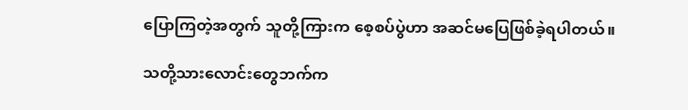ပြောကြတဲ့အတွက် သူတို့ကြားက စေ့စပ်ပွဲဟာ အဆင်မပြေဖြစ်ခဲ့ရပါတယ်။

သတို့သားလောင်းတွေဘက်က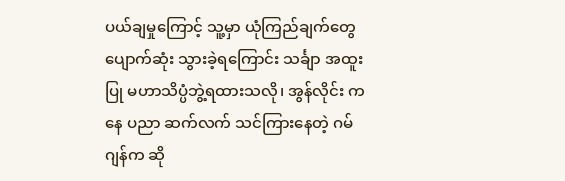ပယ်ချမှုကြောင့် သူ့မှာ ယုံကြည်ချက်တွေ ပျောက်ဆုံး သွားခဲ့ရကြောင်း သင်္ချာ အထူးပြု မဟာသိပ္ပံဘွဲ့ရထားသလို၊ အွန်လိုင်း ကနေ ပညာ ဆက်လက် သင်ကြားနေတဲ့ ဂမ်ဂျန်က ဆို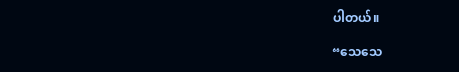ပါတယ်။

“သေသေ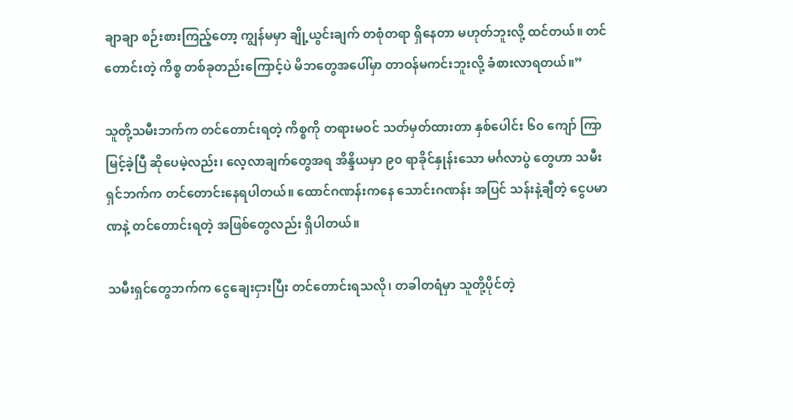ချာချာ စဉ်းစားကြည့်တော့ ကျွန်မမှာ ချို့ယွင်းချက် တစုံတရာ ရှိနေတာ မဟုတ်ဘူးလို့ ထင်တယ်။ တင်တောင်းတဲ့ ကိစ္စ တစ်ခုတည်းကြောင့်ပဲ မိဘတွေအပေါ်မှာ တာဝန်မကင်းဘူးလို့ ခံစားလာရတယ်။”

သူတို့သမီးဘက်က တင်တောင်းရတဲ့ ကိစ္စကို တရားမဝင် သတ်မှတ်ထားတာ နှစ်ပေါင်း ၆၀ ကျော် ကြာမြင့်ခဲ့ပြီ ဆိုပေမဲ့လည်း၊ လေ့လာချက်တွေအရ အိန္ဒိယမှာ ၉၀ ရာခိုင်နှုန်းသော မင်္ဂလာပွဲ တွေဟာ သမီးရှင်ဘက်က တင်တောင်းနေရပါတယ်။ ထောင်ဂဏန်းကနေ သောင်းဂဏန်း အပြင် သန်းနဲ့ချီတဲ့ ငွေပမာဏနဲ့ တင်တောင်းရတဲ့ အဖြစ်တွေလည်း ရှိပါတယ်။

သမီးရှင်တွေဘက်က ငွေချေးငှားပြီး တင်တောင်းရသလို၊ တခါတရံမှာ သူတို့ပိုင်တဲ့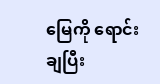မြေကို ရောင်းချပြီး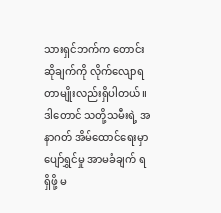သားရှင်ဘက်က တောင်းဆိုချက်ကို လိုက်လျောရတာမျိုးလည်းရှိပါတယ်။ ဒါတောင် သတို့သမီးရဲ့ အနာဂတ် အိမ်ထောင်ရေးမှာ ပျော်ရွှင်မှု အာမခံချက် ရရှိဖို့ မ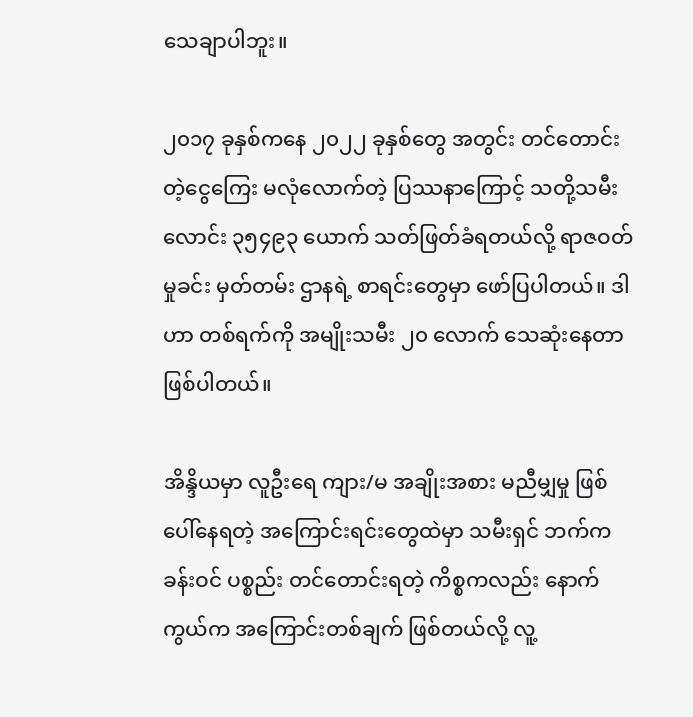သေချာပါဘူး။

၂၀၁၇ ခုနှစ်ကနေ ၂၀၂၂ ခုနှစ်တွေ အတွင်း တင်တောင်းတဲ့ငွေကြေး မလုံလောက်တဲ့ ပြဿနာကြောင့် သတို့သမီးလောင်း ၃၅၄၉၃ ယောက် သတ်ဖြတ်ခံရတယ်လို့ ရာဇဝတ်မှုခင်း မှတ်တမ်း ဌာနရဲ့ စာရင်းတွေမှာ ဖော်ပြပါတယ်။ ဒါဟာ တစ်ရက်ကို အမျိုးသမီး ၂၀ လောက် သေဆုံးနေတာဖြစ်ပါတယ်။

အိန္ဒိယမှာ လူဦးရေ ကျား/မ အချိုးအစား မညီမျှမှု ဖြစ်ပေါ်နေရတဲ့ အကြောင်းရင်းတွေထဲမှာ သမီးရှင် ဘက်က ခန်းဝင် ပစ္စည်း တင်တောင်းရတဲ့ ကိစ္စကလည်း နောက်ကွယ်က အကြောင်းတစ်ချက် ဖြစ်တယ်လို့ လူ့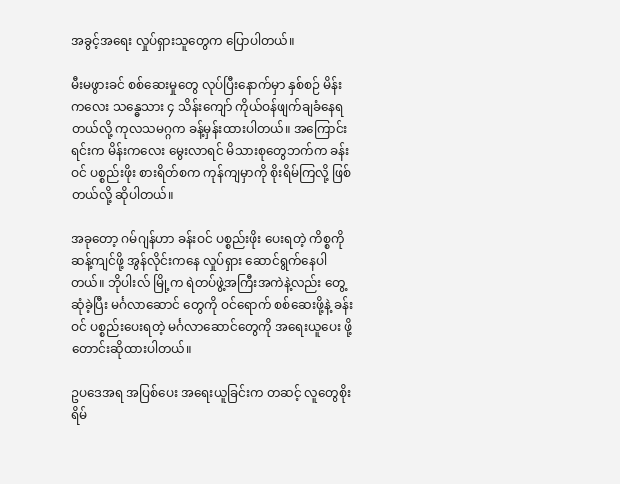အခွင့်အရေး လှုပ်ရှားသူတွေက ပြောပါတယ်။

မီးမဖွားခင် စစ်ဆေးမှုတွေ လုပ်ပြီးနောက်မှာ နှစ်စဉ် မိန်းကလေး သန္ဓေသား ၄ သိန်းကျော် ကိုယ်ဝန်ဖျက်ချခံနေရတယ်လို့ ကုလသမဂ္ဂက ခန့်မှန်းထားပါတယ်။ အကြောင်းရင်းက မိန်းကလေး မွေးလာရင် မိသားစုတွေဘက်က ခန်းဝင် ပစ္စည်းဖိုး စားရိတ်စက ကုန်ကျမှာကို စိုးရိမ်ကြလို့ ဖြစ်တယ်လို့ ဆိုပါတယ်။

အခုတော့ ဂမ်ဂျန်ဟာ ခန်းဝင် ပစ္စည်းဖိုး ပေးရတဲ့ ကိစ္စကို ဆန့်ကျင်ဖို့ အွန်လိုင်းကနေ လှုပ်ရှား ဆောင်ရွက်နေပါတယ်။ ဘိုပါးလ် မြို့က ရဲတပ်ဖွဲ့အကြီးအကဲနဲ့လည်း တွေ့ဆုံခဲ့ပြီး မင်္ဂလာဆောင် တွေကို ဝင်ရောက် စစ်ဆေးဖို့နဲ့ ခန်းဝင် ပစ္စည်းပေးရတဲ့ မင်္ဂလာဆောင်တွေကို အရေးယူပေး ဖို့ တောင်းဆိုထားပါတယ်။

ဥပဒေအရ အပြစ်ပေး အရေးယူခြင်းက တဆင့် လူတွေစိုးရိမ်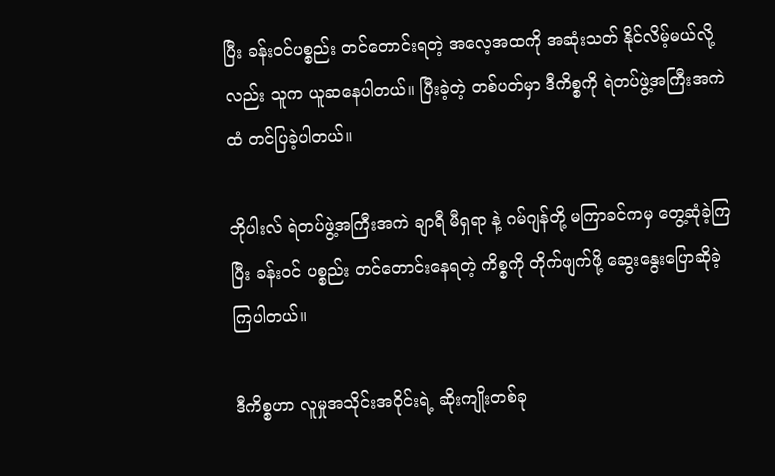ပြီး ခန်းဝင်ပစ္စည်း တင်တောင်းရတဲ့ အလေ့အထကို အဆုံးသတ် နိုင်လိမ့်မယ်လို့လည်း သူက ယူဆနေပါတယ်။ ပြီးခဲ့တဲ့ တစ်ပတ်မှာ ဒီကိစ္စကို ရဲတပ်ဖွဲ့အကြီးအကဲထံ တင်ပြခဲ့ပါတယ်။

ဘိုပါးလ် ရဲတပ်ဖွဲ့အကြီးအကဲ ချာရီ မီရှရာ နဲ့ ဂမ်ဂျန်တို့ မကြာခင်ကမှ တွေ့ဆုံခဲ့ကြပြီး ခန်းဝင် ပစ္စည်း တင်တောင်းနေရတဲ့ ကိစ္စကို တိုက်ဖျက်ဖို့ ဆွေးနွေးပြောဆိုခဲ့ကြပါတယ်။

ဒီကိစ္စဟာ လူမှုအသိုင်းအဝိုင်းရဲ့ ဆိုးကျိုးတစ်ခု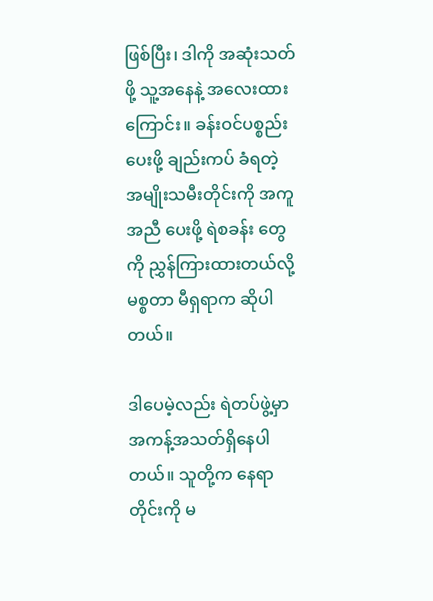ဖြစ်ပြီး၊ ဒါကို အဆုံးသတ်ဖို့ သူ့အနေနဲ့ အလေးထား ကြောင်း။ ခန်းဝင်ပစ္စည်းပေးဖို့ ချည်းကပ် ခံရတဲ့ အမျိုးသမီးတိုင်းကို အကူအညီ ပေးဖို့ ရဲစခန်း တွေကို ညွှန်ကြားထားတယ်လို့ မစ္စတာ မီရှရာက ဆိုပါတယ်။

ဒါပေမဲ့လည်း ရဲတပ်ဖွဲ့မှာ အကန့်အသတ်ရှိနေပါတယ်။ သူတို့က နေရာတိုင်းကို မ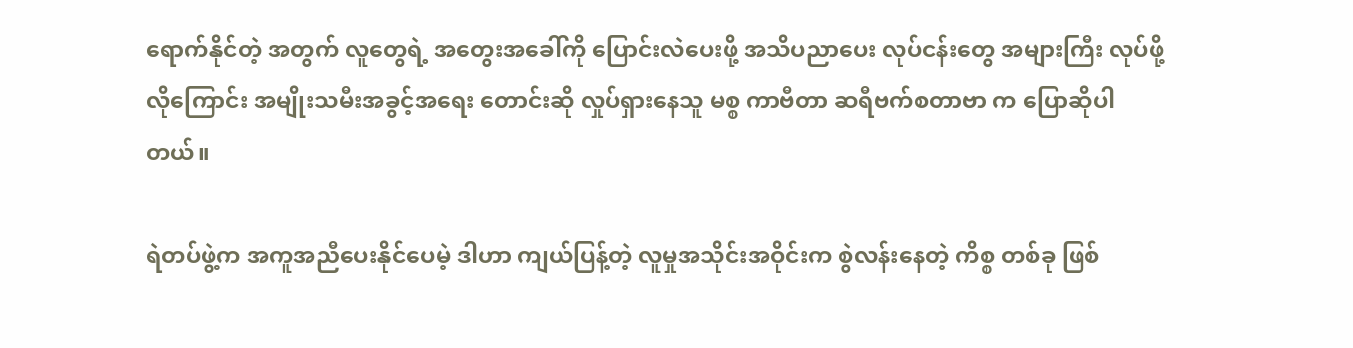ရောက်နိုင်တဲ့ အတွက် လူတွေရဲ့ အတွေးအခေါ်ကို ပြောင်းလဲပေးဖို့ အသိပညာပေး လုပ်ငန်းတွေ အများကြီး လုပ်ဖို့လိုကြောင်း အမျိုးသမီးအခွင့်အရေး တောင်းဆို လှုပ်ရှားနေသူ မစ္စ ကာဗီတာ ဆရီဗက်စတာဗာ က ပြောဆိုပါတယ်။

ရဲတပ်ဖွဲ့က အကူအညီပေးနိုင်ပေမဲ့ ဒါဟာ ကျယ်ပြန့်တဲ့ လူမှုအသိုင်းအဝိုင်းက စွဲလန်းနေတဲ့ ကိစ္စ တစ်ခု ဖြစ်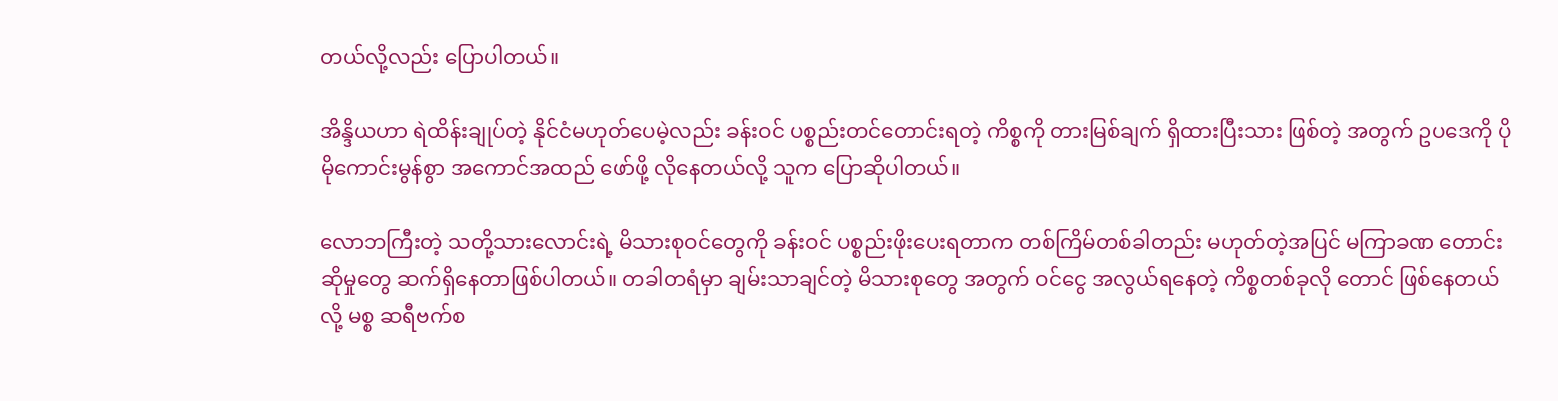တယ်လို့လည်း ပြောပါတယ်။

အိန္ဒိယဟာ ရဲထိန်းချုပ်တဲ့ နိုင်ငံမဟုတ်ပေမဲ့လည်း ခန်းဝင် ပစ္စည်းတင်တောင်းရတဲ့ ကိစ္စကို တားမြစ်ချက် ရှိထားပြီးသား ဖြစ်တဲ့ အတွက် ဥပဒေကို ပိုမိုကောင်းမွန်စွာ အကောင်အထည် ဖော်ဖို့ လိုနေတယ်လို့ သူက ပြောဆိုပါတယ်။

လောဘကြီးတဲ့ သတို့သားလောင်းရဲ့ မိသားစုဝင်တွေကို ခန်းဝင် ပစ္စည်းဖိုးပေးရတာက တစ်ကြိမ်တစ်ခါတည်း မဟုတ်တဲ့အပြင် မကြာခဏ တောင်းဆိုမှုတွေ ဆက်ရှိနေတာဖြစ်ပါတယ်။ တခါတရံမှာ ချမ်းသာချင်တဲ့ မိသားစုတွေ အတွက် ဝင်ငွေ အလွယ်ရနေတဲ့ ကိစ္စတစ်ခုလို တောင် ဖြစ်နေတယ်လို့ မစ္စ ဆရီဗက်စ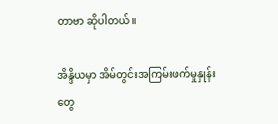တာဗာ ဆိုပါတယ်။

အိန္ဒိယမှာ အိမ်တွင်းအကြမ်းဖက်မှုနှုန်းတွေ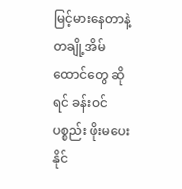မြင့်မားနေတာနဲ့ တချို့အိမ်ထောင်တွေ ဆိုရင် ခန်းဝင်ပစ္စည်း ဖိုးမပေးနိုင်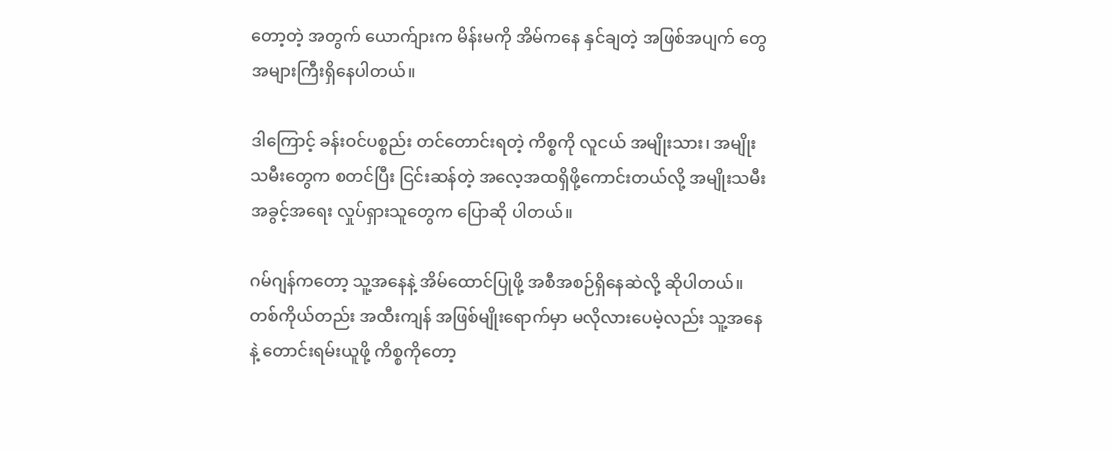တော့တဲ့ အတွက် ယောက်ျားက မိန်းမကို အိမ်ကနေ နှင်ချတဲ့ အဖြစ်အပျက် တွေအများကြီးရှိနေပါတယ်။

ဒါကြောင့် ခန်းဝင်ပစ္စည်း တင်တောင်းရတဲ့ ကိစ္စကို လူငယ် အမျိုးသား၊ အမျိုးသမီးတွေက စတင်ပြီး ငြင်းဆန်တဲ့ အလေ့အထရှိဖို့ကောင်းတယ်လို့ အမျိုးသမီးအခွင့်အရေး လှုပ်ရှားသူတွေက ပြောဆို ပါတယ်။

ဂမ်ဂျန်ကတော့ သူ့အနေနဲ့ အိမ်ထောင်ပြုဖို့ အစီအစဉ်ရှိနေဆဲလို့ ဆိုပါတယ်။ တစ်ကိုယ်တည်း အထီးကျန် အဖြစ်မျိုးရောက်မှာ မလိုလားပေမဲ့လည်း သူ့အနေနဲ့ တောင်းရမ်းယူဖို့ ကိစ္စကိုတော့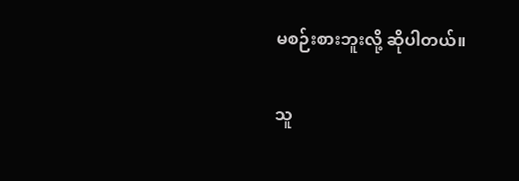မစဉ်းစားဘူးလို့ ဆိုပါတယ်။

သူ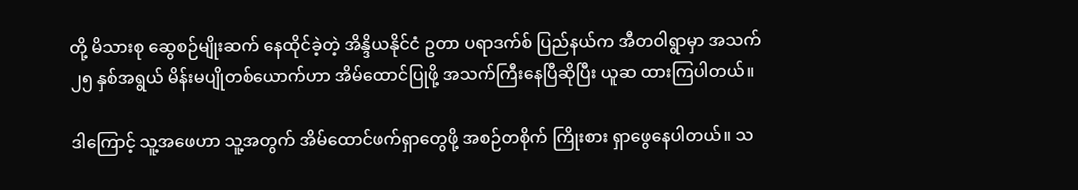တို့ မိသားစု ဆွေစဉ်မျိုးဆက် နေထိုင်ခဲ့တဲ့ အိန္ဒိယနိုင်ငံ ဥတာ ပရာဒက်စ် ပြည်နယ်က အီတဝါရွာမှာ အသက် ၂၅ နှစ်အရွယ် မိန်းမပျိုတစ်ယောက်ဟာ အိမ်ထောင်ပြုဖို့ အသက်ကြီးနေပြီဆိုပြီး ယူဆ ထားကြပါတယ်။

ဒါကြောင့် သူ့အဖေဟာ သူ့အတွက် အိမ်ထောင်ဖက်ရှာတွေဖို့ အစဉ်တစိုက် ကြိုးစား ရှာဖွေနေပါတယ်။ သ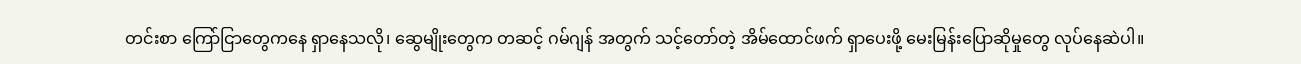တင်းစာ ကြော်ငြာတွေကနေ ရှာနေသလို၊ ဆွေမျိုးတွေက တဆင့် ဂမ်ဂျန် အတွက် သင့်တော်တဲ့ အိမ်ထောင်ဖက် ရှာပေးဖို့ မေးမြန်းပြောဆိုမှုတွေ လုပ်နေဆဲပါ။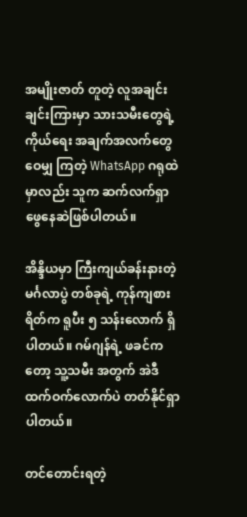အမျိုးဇာတ် တူတဲ့ လူအချင်းချင်းကြားမှာ သားသမီးတွေရဲ့ ကိုယ်ရေး အချက်အလက်တွေ ဝေမျှ ကြတဲ့ WhatsApp ဂရုထဲမှာလည်း သူက ဆက်လက်ရှာဖွေနေဆဲဖြစ်ပါတယ်။

အိန္ဒိယမှာ ကြီးကျယ်ခန်းနားတဲ့ မင်္ဂလာပွဲ တစ်ခုရဲ့ ကုန်ကျစားရိတ်က ရူပီး ၅ သန်းလောက် ရှိပါတယ်။ ဂမ်ဂျန်ရဲ့ ဖခင်ကတော့ သူ့သမီး အတွက် အဲဒီ ထက်ဝက်လောက်ပဲ တတ်နိုင်ရှာပါတယ်။

တင်တောင်းရတဲ့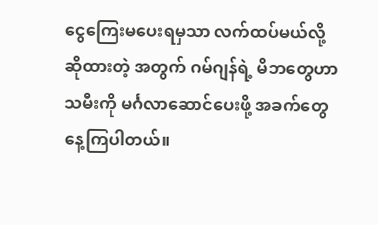ငွေကြေးမပေးရမှသာ လက်ထပ်မယ်လို့ ဆိုထားတဲ့ အတွက် ဂမ်ဂျန်ရဲ့ မိဘတွေဟာ သမီးကို မင်္ဂလာဆောင်ပေးဖို့ အခက်တွေနေ့ကြပါတယ်။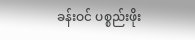ခန်းဝင် ပစ္စည်းဖိုး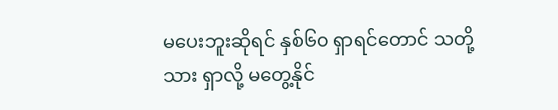မပေးဘူးဆိုရင် နှစ်၆၀ ရှာရင်တောင် သတို့သား ရှာလို့ မတွေ့နိုင်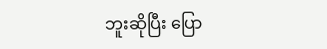ဘူးဆိုပြီး ပြော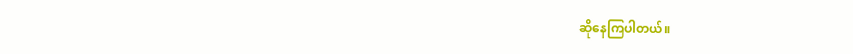ဆိုနေကြပါတယ်။